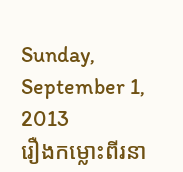Sunday, September 1, 2013
រឿងកម្លោះពីរនា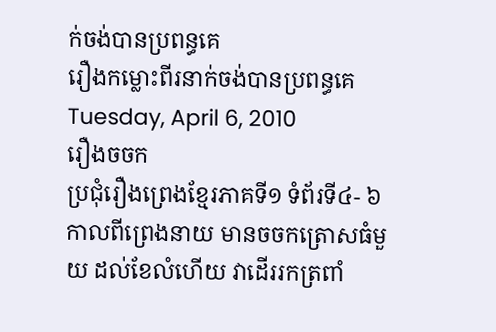ក់ចង់បានប្រពន្ធគេ
រឿងកម្លោះពីរនាក់ចង់បានប្រពន្ធគេ
Tuesday, April 6, 2010
រឿងចចក
ប្រជុំរឿងព្រេងខ្មែរភាគទី១ ទំព័រទី៤- ៦
កាលពីព្រេងនាយ មានចចកត្រោសធំមួយ ដល់ខែលំហើយ វាដើររកត្រពាំ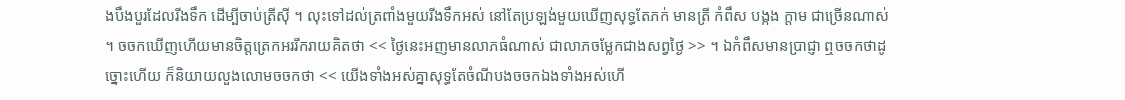ងបឹងបួរដែលរីងទឹក ដើម្បីចាប់ត្រីស៊ី ។ លុះទៅដល់ត្រពាំងមួយរីងទឹកអស់ នៅតែប្រឡង់មួយឃើញសុទ្ធតែភក់ មានត្រី កំពឹស បង្កង ក្ដាម ជាច្រើនណាស់ ។ ចចកឃើញហើយមានចិត្តត្រេកអររីករាយគិតថា << ថ្ងៃនេះអញមានលាភធំណាស់ ជាលាភចម្លែកជាងសព្វថ្ងៃ >> ។ ឯកំពឹសមានប្រាជ្ញា ឮចចកថាដូច្នោះហើយ ក៏និយាយលួងលោមចចកថា << យើងទាំងអស់គ្នាសុទ្ធតែចំណីបងចចកឯងទាំងអស់ហើ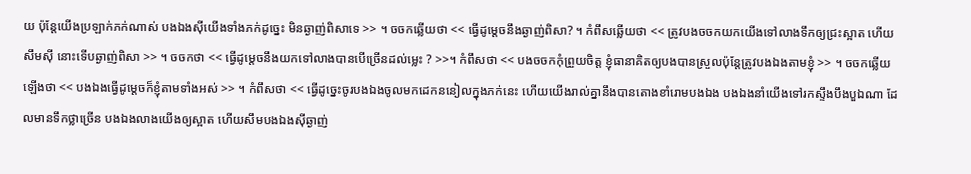យ ប៉ុន្តែយើងប្រឡាក់ភក់ណាស់ បងឯងស៊ីយើងទាំងភក់ដូច្នេះ មិនឆ្ងាញ់ពិសាទេ >> ។ ចចកឆ្លើយថា << ធ្វើដូម្ដេចនឹងឆ្ងាញ់ពិសា? ។ កំពឹសឆ្លើយថា << ត្រូវបងចចកយកយើងទៅលាងទឹកឲ្យជ្រះស្អាត ហើយសឹមស៊ី នោះទើបឆ្ងាញ់ពិសា >> ។ ចចកថា << ធ្វើដូម្ដេចនឹងយកទៅលាងបានបើច្រើនដល់ម្លេះ ? >>។ កំពឹសថា << បងចចកកុំព្រួយចិត្ត ខ្ញុំធានាគិតឲ្យបងបានស្រួលប៉ុន្តែត្រូវបងឯងតាមខ្ញុំ >> ។ ចចកឆ្លើយឡើងថា << បងឯងធ្វើដូម្ដេចក៏ខ្ញុំតាមទាំងអស់ >> ។ កំពឹសថា << ធ្វើដូច្នេះចូរបងឯងចូលមកដេកននៀលក្នុងភក់នេះ ហើយយើងរាល់គ្នានឹងបានតោងខាំរោមបងឯង បងឯងនាំយើងទៅរកស្ទឹងបឹងបួឯណា ដែលមានទឹកថ្លាច្រើន បងឯងលាងយើងឲ្យស្អាត ហើយសឹមបងឯងស៊ីឆ្ងាញ់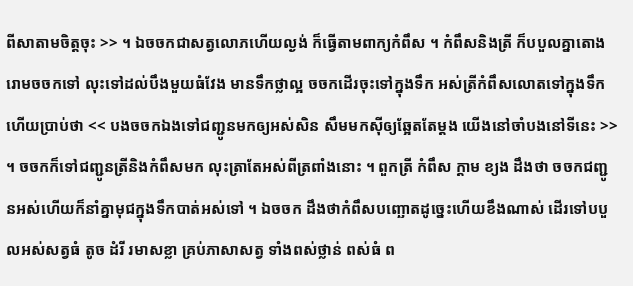ពីសាតាមចិត្តចុះ >> ។ ឯចចកជាសត្វលោភហើយល្ងង់ ក៏ធ្វើតាមពាក្យកំពឹស ។ កំពឹសនិងត្រី ក៏បបួលគ្នាតោងរោមចចកទៅ លុះទៅដល់បឹងមួយធំវែង មានទឹកថ្លាល្អ ចចកដើរចុះទៅក្នុងទឹក អស់ត្រីកំពឹសលោតទៅក្នុងទឹក ហើយប្រាប់ថា << បងចចកឯងទៅជញ្ជូនមកឲ្យអស់សិន សឹមមកស៊ីឲ្យឆ្អែតតែម្ដង យើងនៅចាំបងនៅទីនេះ >> ។ ចចកក៏ទៅជញ្ជូនត្រីនិងកំពឹសមក លុះត្រាតែអស់ពីត្រពាំងនោះ ។ ពួកត្រី កំពឹស ក្ដាម ខ្យង ដឹងថា ចចកជញ្ជូនអស់ហើយក៏នាំគ្នាមុជក្នុងទឹកបាត់អស់ទៅ ។ ឯចចក ដឹងថាកំពឹសបញ្ឆោតដូច្នេះហើយខឹងណាស់ ដើរទៅបបួលអស់សត្វធំ តូច ដំរី រមាសខ្លា គ្រប់ភាសាសត្វ ទាំងពស់ថ្លាន់ ពស់ធំ ព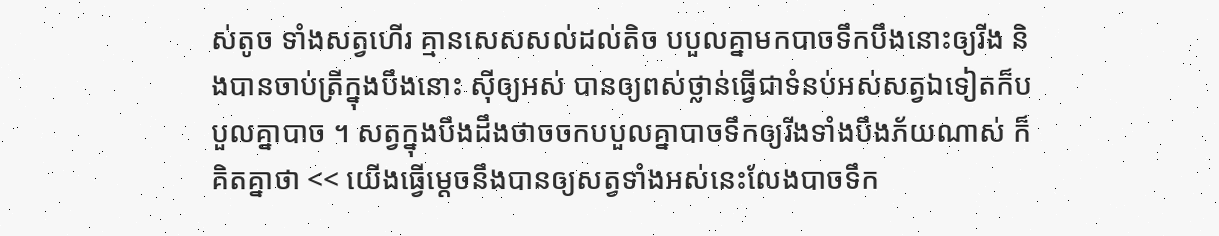ស់តូច ទាំងសត្វហើរ គ្មានសេសសល់ដល់តិច បបួលគ្នាមកបាចទឹកបឹងនោះឲ្យរីង និងបានចាប់ត្រីក្នុងបឹងនោះ ស៊ីឲ្យអស់ បានឲ្យពស់ថ្លាន់ធ្វើជាទំនប់អស់សត្វឯទៀតក៏បបួលគ្នាបាច ។ សត្វក្នុងបឹងដឹងថាចចកបបួលគ្នាបាចទឹកឲ្យរីងទាំងបឹងភ័យណាស់ ក៏គិតគ្នាថា << យើងធ្វើម្ដេចនឹងបានឲ្យសត្វទាំងអស់នេះលែងបាចទឹក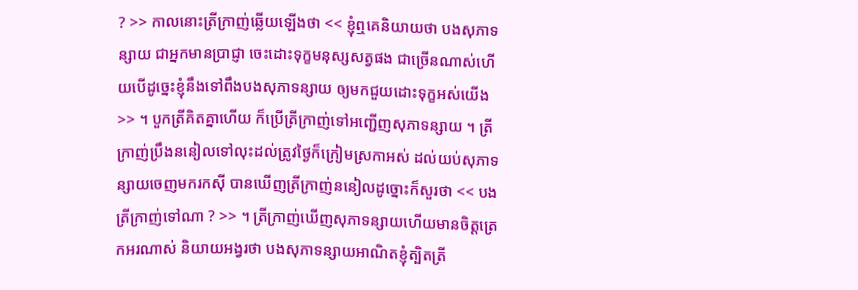? >> កាលនោះត្រីក្រាញ់ឆ្លើយឡើងថា << ខ្ញុំឮគេនិយាយថា បងសុភាទន្សាយ ជាអ្នកមានប្រាជ្ញា ចេះដោះទុក្ខមនុស្សសត្វផង ជាច្រើនណាស់ហើយបើដូច្នេះខ្ញុំនឹងទៅពឹងបងសុភាទន្សាយ ឲ្យមកជួយដោះទុក្ខអស់យើង >> ។ បួកត្រីគិតគ្នាហើយ ក៏ប្រើត្រីក្រាញ់ទៅអញ្ជើញសុភាទន្សាយ ។ ត្រីក្រាញ់ប្រឹងននៀលទៅលុះដល់ត្រូវថ្ងៃក៏ក្រៀមស្រកាអស់ ដល់យប់សុភាទន្សាយចេញមករកស៊ី បានឃើញត្រីក្រាញ់ននៀលដូច្នោះក៏សួរថា << បងត្រីក្រាញ់ទៅណា ? >> ។ ត្រីក្រាញ់ឃើញសុភាទន្សាយហើយមានចិត្តត្រេកអរណាស់ និយាយអង្វរថា បងសុភាទន្សាយអាណិតខ្ញុំត្បិតត្រី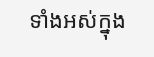ទាំងអស់ក្នុង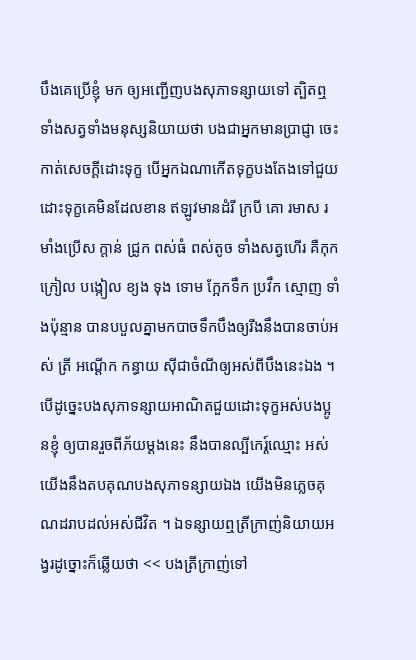បឹងគេប្រើខ្ញុំ មក ឲ្យអញ្ជើញបងសុភាទន្សាយទៅ ត្បិតឮទាំងសត្វទាំងមនុស្សនិយាយថា បងជាអ្នកមានប្រាជ្ញា ចេះកាត់សេចក្ដីដោះទុក្ខ បើអ្នកឯណាកើតទុក្ខបងតែងទៅជួយដោះទុក្ខគេមិនដែលខាន ឥឡូវមានដំរី ក្របី គោ រមាស រមាំងប្រើស ក្ដាន់ ជ្រូក ពស់ធំ ពស់តូច ទាំងសត្វហើរ គឺកុក ក្រៀល បង្កៀល ខ្យង ទុង ទោម ក្អែកទឹក ប្រវឹក ស្មោញ ទាំងប៉ុន្មាន បានបបួលគ្នាមកបាចទឹកបឹងឲ្យរីងនឹងបានចាប់អស់ ត្រី អណ្ដើក កន្ធាយ ស៊ីជាចំណីឲ្យអស់ពីបឹងនេះឯង ។ បើដូច្នេះបងសុភាទន្សាយអាណិតជួយដោះទុក្ខអស់បងប្អូនខ្ញុំ ឲ្យបានរួចពីភ័យម្ដងនេះ នឹងបានល្បីកេរ៍្តឈ្មោះ អស់យើងនឹងតបគុណបងសុភាទន្សាយឯង យើងមិនភ្លេចគុណដរាបដល់អស់ជីវិត ។ ឯទន្សាយឮត្រីក្រាញ់និយាយអង្វរដូច្នោះក៏ឆ្លើយថា << បងត្រីក្រាញ់ទៅ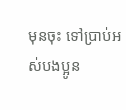មុនចុះ ទៅប្រាប់អស់បងប្អូន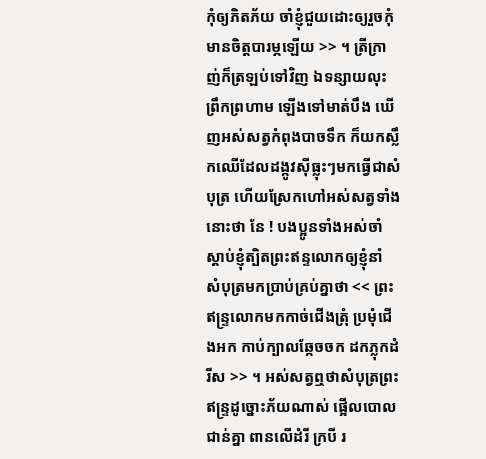កុំឲ្យភិតភ័យ ចាំខ្ញុំជួយដោះឲ្យរួចកុំមានចិត្តបារម្ភឡើយ >> ។ ត្រីក្រាញ់ក៏ត្រឡប់ទៅវិញ ឯទន្សាយលុះព្រឹកព្រហាម ឡើងទៅមាត់បឹង ឃើញអស់សត្វកំពុងបាចទឹក ក៏យកស្លឹកឈើដែលដង្កូវស៊ីធ្លុះៗមកធ្វើជាសំបុត្រ ហើយស្រែកហៅអស់សត្វទាំងនោះថា នែ ! បងប្អូនទាំងអស់ចាំស្ដាប់ខ្ញុំត្បិតព្រះឥន្ទលោកឲ្យខ្ញុំនាំ សំបុត្រមកប្រាប់គ្រប់គ្នាថា << ព្រះឥន្ទ្រលោកមកកាច់ជើងត្រុំ ប្រមុំជើងអក កាប់ក្បាលឆ្កែចចក ដកភ្លុកដំរីស >> ។ អស់សត្វឮថាសំបុត្រព្រះឥន្ទ្រដូច្នោះភ័យណាស់ ផ្អើលបោលជាន់គ្នា ពានលើដំរី ក្របី រ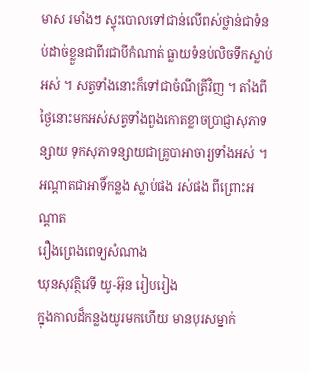មាស រមាំងៗ ស្ទុះបោលទៅជាន់លើពស់ថ្លាន់ជាទំនប់ដាច់ខ្លួនជាពីរជាបីកំណាត់ ធ្លាយទំនប់លិចទឹកស្លាប់អស់ ។ សត្វទាំងនោះក៏ទៅជាចំណីត្រីវិញ ។ តាំងពីថ្ងៃនោះមកអស់សត្វទាំងពួងកោតខ្លាចប្រាជ្ញាសុភាទន្សាយ ទុកសុភាទន្សាយជាគ្រូបាអាចារ្យទាំងអស់ ។
អណ្ដាតជាអាទិ៍កន្លង ស្លាប់ផង រស់ផង ពីព្រោះអណ្ដាត
រឿងព្រេងពេទ្យសំណាង
ឃុនសុវត្ថិវេទី យូ-អ៊ុន រៀបរៀង
ក្នុងកាលដ៏កន្លងយូរមកហើយ មានបុរសម្នាក់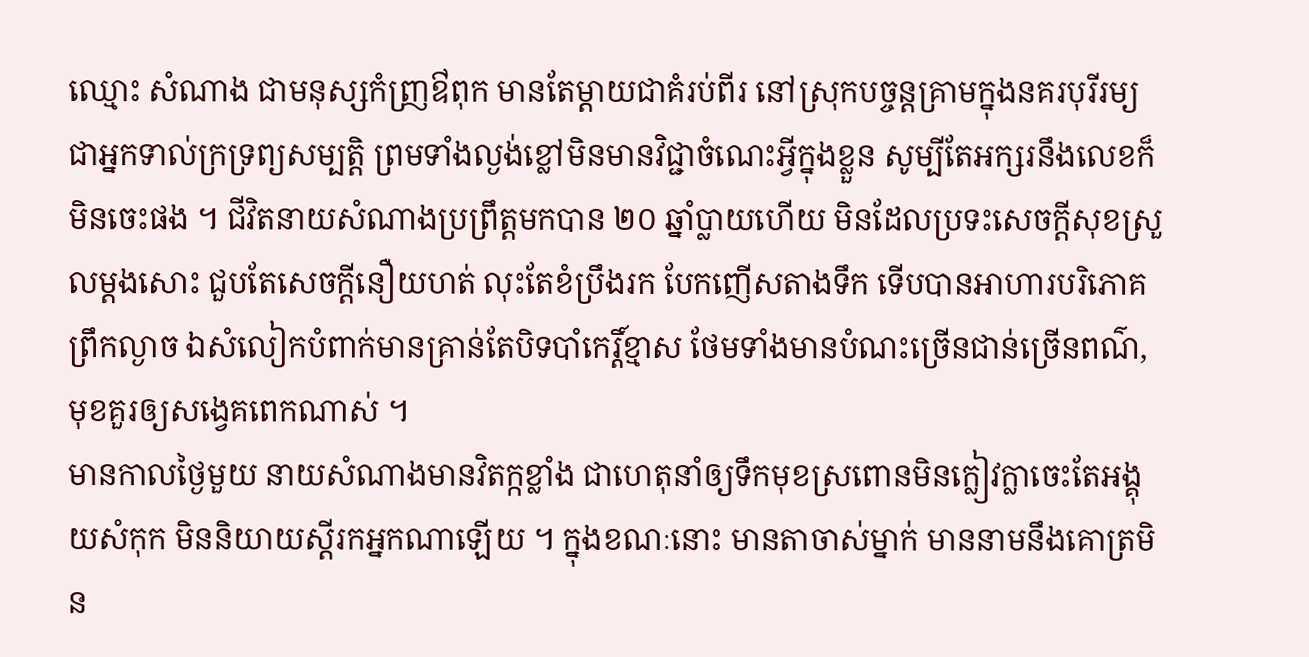ឈ្មោះ សំណាង ជាមនុស្សកំញ្រឳពុក មានតែម្តាយជាគំរប់ពីរ នៅស្រុកបច្ចន្តគ្រាមក្នុងនគរបុរីរម្យ ជាអ្នកទាល់ក្រទ្រព្យសម្បត្តិ ព្រមទាំងល្ងង់ខ្លៅមិនមានវិជ្ជាចំណេះអ្វីក្នុងខ្លួន សូម្បីតែអក្សរនឹងលេខក៏មិនចេះផង ។ ជីវិតនាយសំណាងប្រព្រឹត្តមកបាន ២០ ឆ្នាំប្លាយហើយ មិនដែលប្រទះសេចក្ដីសុខស្រួលម្ដងសោះ ជួបតែសេចក្ដីនឿយហត់ លុះតែខំប្រឹងរក បែកញើសតាងទឹក ទើបបានអាហារបរិភោគព្រឹកល្ងាច ឯសំលៀកបំពាក់មានគ្រាន់តែបិទបាំកេរ្តិ៍ខ្មាស ថែមទាំងមានបំណះច្រើនជាន់ច្រើនពណ៌, មុខគួរឲ្យសង្វេគពេកណាស់ ។
មានកាលថ្ងៃមួយ នាយសំណាងមានវិតក្កខ្លាំង ជាហេតុនាំឲ្យទឹកមុខស្រពោនមិនក្លៀវក្លាចេះតែអង្គុយសំកុក មិននិយាយស្ដីរកអ្នកណាឡើយ ។ ក្នុងខណៈនោះ មានតាចាស់ម្នាក់ មាននាមនឹងគោត្រមិន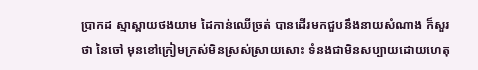ប្រាកដ ស្មាស្ពាយថងយាម ដៃកាន់ឈើច្រត់ បានដើរមកជួបនឹងនាយសំណាង ក៏សួរថា នៃចៅ មុនខៅក្រៀមក្រស់មិនស្រស់ស្រាយសោះ ទំនងជាមិនសប្បាយដោយហេតុ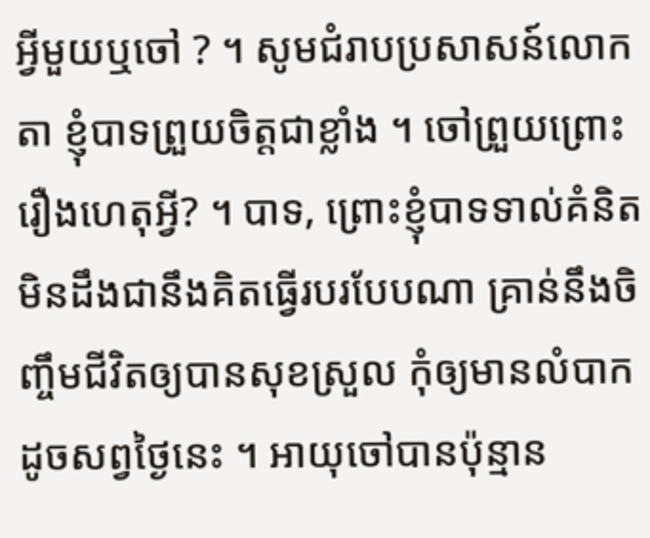អ្វីមួយឬចៅ ? ។ សូមជំរាបប្រសាសន៍លោកតា ខ្ញុំបាទព្រួយចិត្តជាខ្លាំង ។ ចៅព្រួយព្រោះរឿងហេតុអ្វី? ។ បាទ, ព្រោះខ្ញុំបាទទាល់គំនិតមិនដឹងជានឹងគិតធ្វើរបរបែបណា គ្រាន់នឹងចិញ្ចឹមជីវិតឲ្យបានសុខស្រួល កុំឲ្យមានលំបាកដូចសព្វថ្ងៃនេះ ។ អាយុចៅបានប៉ុន្មាន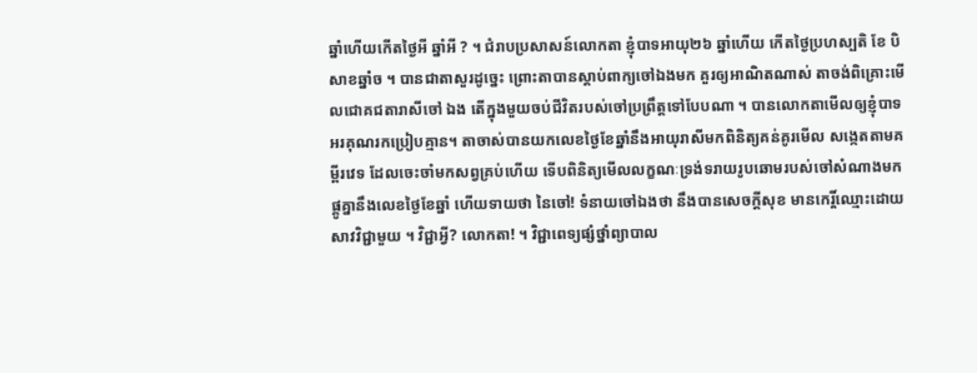ឆ្នាំហើយកើតថ្ងៃអី ឆ្នាំអី ? ។ ជំរាបប្រសាសន៍លោកតា ខ្ញុំបាទអាយុ២៦ ឆ្នាំហើយ កើតថ្ងៃប្រហស្បតិ ខែ បិសាខឆ្នាំច ។ បានជាតាសួរដូច្នេះ ព្រោះតាបានស្តាប់ពាក្យចៅឯងមក គួរឲ្យអាណិតណាស់ តាចង់ពិគ្រោះមើលជោគជតារាសីចៅ ឯង តើក្នុងមួយចប់ជីវិតរបស់ចៅប្រព្រឹត្តទៅបែបណា ។ បានលោកតាមើលឲ្យខ្ញុំបាទអរគុណរកប្រៀបគ្មាន។ តាចាស់បានយកលេខថ្ងៃខែឆ្នាំនឹងអាយុរាសីមកពិនិត្យគន់គូរមើល សង្កេតតាមគម្ពីរវេទ ដែលចេះចាំមកសព្វគ្រប់ហើយ ទើបពិនិត្យមើលលក្ខណៈទ្រង់ទរាយរូបឆោមរបស់ចៅសំណាងមកផ្គូគ្នានឹងលេខថ្ងៃខែឆ្នាំ ហើយទាយថា នៃចៅ! ទំនាយចៅឯងថា នឹងបានសេចក្ដីសុខ មានកេរ្តិ៍ឈ្មោះដោយសាវវិជ្ជាមួយ ។ វិជ្ជាអ្វី? លោកតា! ។ វិជ្ជាពេទ្យផ្សំថ្នាំព្យាបាល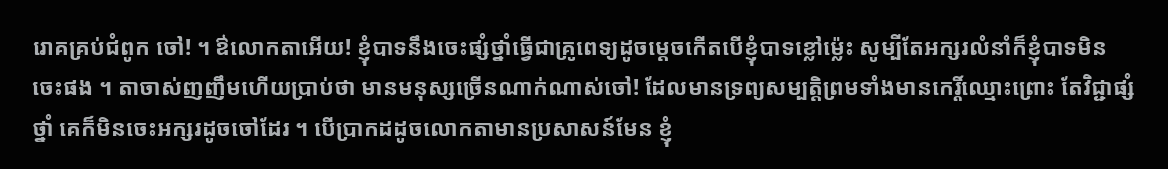រោគគ្រប់ជំពូក ចៅ! ។ ឳលោកតាអើយ! ខ្ញុំបាទនឹងចេះផ្សំថ្នាំធ្វើជាគ្រូពេទ្យដូចម្តេចកើតបើខ្ញុំបាទខ្លៅម្ល៉េះ សូម្បីតែអក្សរលំនាំក៏ខ្ញុំបាទមិនចេះផង ។ តាចាស់ញញឹមហើយប្រាប់ថា មានមនុស្សច្រើនណាក់ណាស់ចៅ! ដែលមានទ្រព្យសម្បត្តិព្រមទាំងមានកេរ្តិ៍ឈ្មោះព្រោះ តែវិជ្ជាផ្សំថ្នាំ គេក៏មិនចេះអក្សរដូចចៅដែរ ។ បើប្រាកដដូចលោកតាមានប្រសាសន៍មែន ខ្ញុំ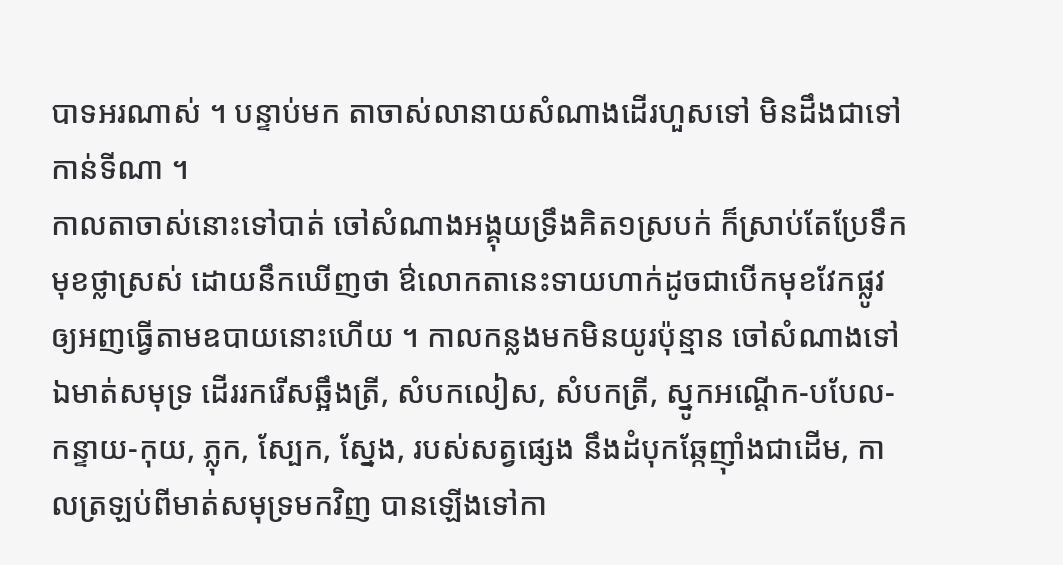បាទអរណាស់ ។ បន្ទាប់មក តាចាស់លានាយសំណាងដើរហួសទៅ មិនដឹងជាទៅកាន់ទីណា ។
កាលតាចាស់នោះទៅបាត់ ចៅសំណាងអង្គុយទ្រឹងគិត១ស្របក់ ក៏ស្រាប់តែប្រែទឹកមុខថ្លាស្រស់ ដោយនឹកឃើញថា ឳលោកតានេះទាយហាក់ដូចជាបើកមុខវែកផ្លូវ ឲ្យអញធ្វើតាមឧបាយនោះហើយ ។ កាលកន្លងមកមិនយូរប៉ុន្មាន ចៅសំណាងទៅឯមាត់សមុទ្រ ដើររករើសឆ្អឹងត្រី, សំបកលៀស, សំបកត្រី, ស្នូកអណ្ដើក-បបែល-កន្ទាយ-កុយ, ភ្លុក, ស្បែក, ស្នែង, របស់សត្វផ្សេង នឹងដំបុកឆ្កែញ៉ាំងជាដើម, កាលត្រឡប់ពីមាត់សមុទ្រមកវិញ បានឡើងទៅកា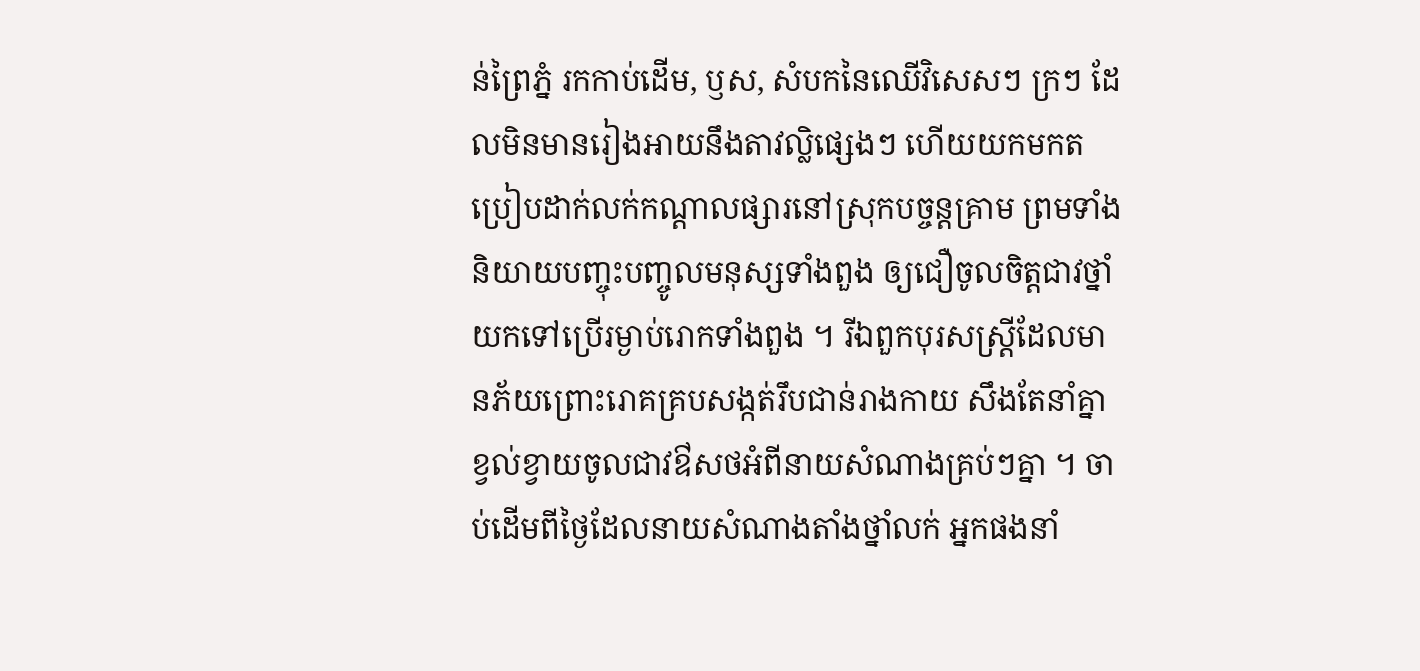ន់ព្រៃភ្នំ រកកាប់ដើម, ឫស, សំបកនៃឈើវិសេសៗ ក្រៗ ដែលមិនមានរៀងអាយនឹងតាវល្លិផ្សេងៗ ហើយយកមកតប្រៀបដាក់លក់កណ្ដាលផ្សារនៅស្រុកបច្ចន្ដគ្រាម ព្រមទាំងនិយាយបញ្ចុះបញ្ចូលមនុស្សទាំងពួង ឲ្យជឿចូលចិត្តជាវថ្នាំយកទៅប្រើរម្ងាប់រោកទាំងពួង ។ រីឯពួកបុរសស្រ្ដីដែលមានភ័យព្រោះរោគគ្របសង្កត់រឹបជាន់រាងកាយ សឹងតែនាំគ្នាខ្វល់ខ្វាយចូលជាវឳសថអំពីនាយសំណាងគ្រប់ៗគ្នា ។ ចាប់ដើមពីថ្ងៃដែលនាយសំណាងតាំងថ្នាំលក់ អ្នកផងនាំ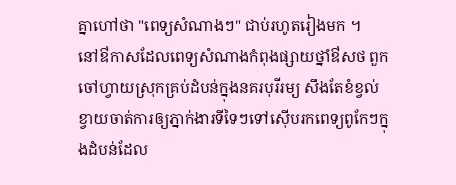គ្នាហៅថា "ពេទ្យសំណាងៗ" ជាប់រហូតរៀងមក ។
នៅឳកាសដែលពេទ្យសំណាងកំពុងផ្សាយថ្នាំឳសថ ពួកចៅហ្វាយស្រុកគ្រប់ដំបន់ក្នុងនគរបុរីរម្យ សឹងតែខំខ្វល់ខ្វាយចាត់ការឲ្យភ្នាក់ងារទីទៃៗទៅស៊ើបរកពេទ្យពូកែៗក្នុងដំបន់ដែល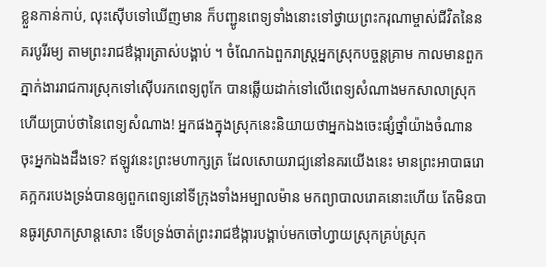ខ្លួនកាន់កាប់, លុះស៊ើបទៅឃើញមាន ក៏បញ្ជូនពេទ្យទាំងនោះទៅថ្វាយព្រះករុណាម្ចាស់ជីវិតនៃនគរបូរីរម្យ តាមព្រះរាជឳង្ការត្រាស់បង្គាប់ ។ ចំណែកឯពួករាស្រ្តអ្នកស្រុកបច្ចន្ដគ្រាម កាលមានពួកភ្នាក់ងាររាជការស្រុកទៅស៊ើបរកពេទ្យពូកែ បានឆ្លើយដាក់ទៅលើពេទ្យសំណាងមកសាលាស្រុកហើយប្រាប់ថានៃពេទ្យសំណាង! អ្នកផងក្នុងស្រុកនេះនិយាយថាអ្នកឯងចេះផ្សំថ្នាំយ៉ាងចំណាន ចុះអ្នកឯងដឹងទេ? ឥឡូវនេះព្រះមហាក្សត្រ ដែលសោយរាជ្យនៅនគរយើងនេះ មានព្រះអាបាធរោគក្អករបេងទ្រង់បានឲ្យពួកពេទ្យនៅទីក្រុងទាំងអម្បាលម៉ាន មកព្យាបាលរោគនោះហើយ តែមិនបានធូរស្រាកស្រាន្ដសោះ ទើបទ្រង់ចាត់ព្រះរាជឳង្ការបង្គាប់មកចៅហ្វាយស្រុកគ្រប់ស្រុក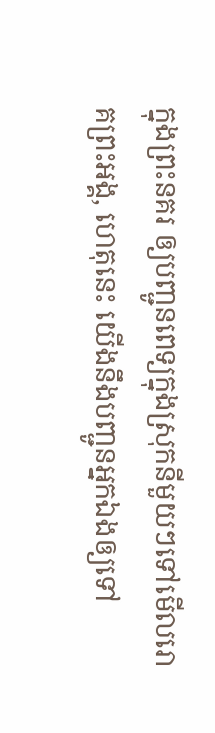ក្នុងព្រះនគរ ឲ្យបញ្ជូនពេទ្យក្នុងស្រុកនីមួយៗទៅមើលរោគព្រះអង្គ, ហេតុនេះ យើងនឹងបញ្ជូនអ្នកឯងឲ្យទៅ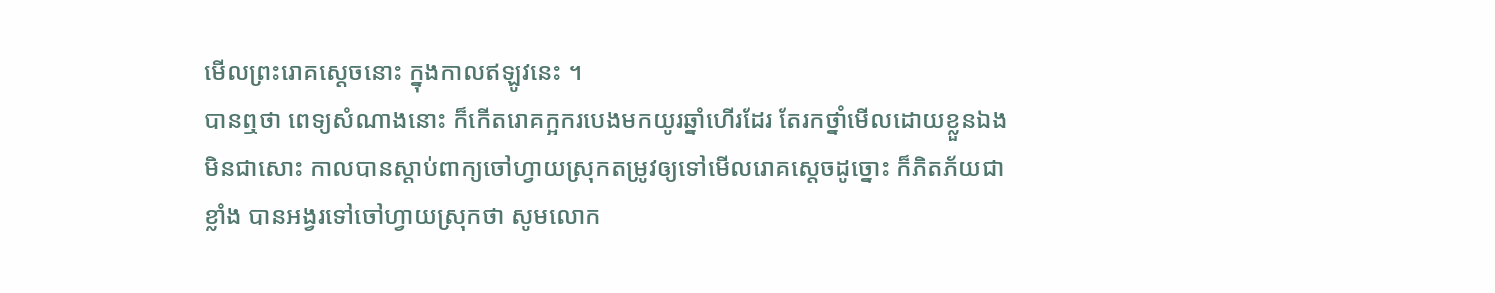មើលព្រះរោគស្ដេចនោះ ក្នុងកាលឥឡូវនេះ ។
បានឮថា ពេទ្យសំណាងនោះ ក៏កើតរោគក្អករបេងមកយូរឆ្នាំហើរដែរ តែរកថ្នាំមើលដោយខ្លួនឯងមិនជាសោះ កាលបានស្តាប់ពាក្យចៅហ្វាយស្រុកតម្រូវឲ្យទៅមើលរោគស្តេចដូច្នោះ ក៏ភិតភ័យជាខ្លាំង បានអង្វរទៅចៅហ្វាយស្រុកថា សូមលោក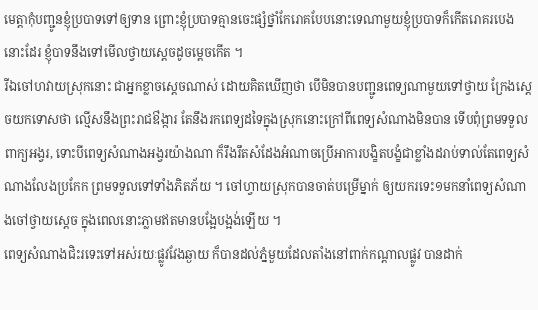មេត្តាកុំបញ្ជូនខ្ញុំប្របាទទៅឲ្យទាន ព្រោះខ្ញុំប្របាទគ្មានចេះផ្សំថ្នាំកែរោគបែបនោះទេណាមួយខ្ញុំប្របាទក៏កើតរោគរបេងនោះដែរ ខ្ញុំបាទនឹងទៅមើលថ្វាយស្តេចដូចម្តេចកើត ។
រីឯចៅហវាយស្រុកនោះ ជាអ្នកខ្លាចស្តេចណាស់ ដោយគិតឃើញថា បើមិនបានបញ្ជូនពេទ្យណាមួយទៅថ្វាយ ក្រែងស្តេចយកទោសថា ល្មើសនឹងព្រះរាជឳង្ការ តែនឹងរកពេទ្យដទៃក្នុងស្រុកនោះក្រៅពីពេទ្យសំណាងមិនបាន ទើបពុំព្រមទទួលពាក្យអង្វរ, ទោះបីពេទ្យសំណាងអង្វរយ៉ាងណា ក៏រឹងរឹតសំដែងអំណាចប្រើអាការបង្ខិតបង្ខំជាខ្លាំងដរាប់ទាល់តែពេទ្យសំណាងលែងប្រកែក ព្រមទទួលទៅទាំងភិតភ័យ ។ ចៅហ្វាយស្រុកបានចាត់បម្រើម្នាក់ ឲ្យយករទេះ១មកនាំពេទ្យសំណាងចៅថ្វាយស្តេច ក្នុងពេលនោះភ្លាមឥតមានបង្អែបង្អង់ឡើយ ។
ពេទ្យសំណាងជិះរទេះទៅអស់រយៈផ្លូវវែងឆ្ងាយ ក៏បានដល់ភ្នំមួយដែលតាំងនៅពាក់កណ្ដាលផ្លូវ បានដាក់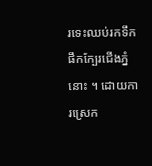រទេះឈប់រកទឹកផឹកក្បែរជើងភ្នំនោះ ។ ដោយការស្រេក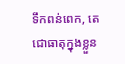ទឹកពន់ពេក, តេជោធាតុក្នុងខ្លួន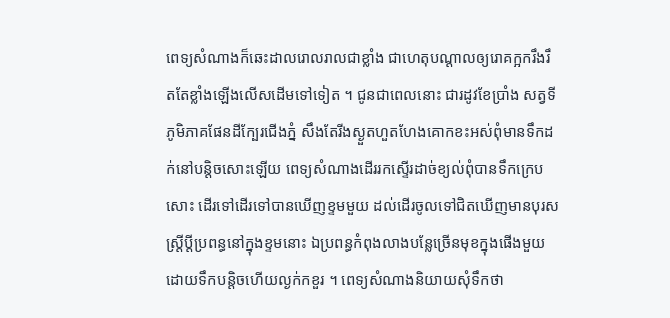ពេទ្យសំណាងក៏ឆេះដាលរោលរាលជាខ្លាំង ជាហេតុបណ្ដាលឲ្យរោគក្អករឹងរឹតតែខ្លាំងឡើងលើសដើមទៅទៀត ។ ជូនជាពេលនោះ ជារដូវខែប្រាំង សត្វទីភូមិភាគផែនដីក្បែរជើងភ្នំ សឹងតែរីងស្ងួតហួតហែងគោកខះអស់ពុំមានទឹកដក់នៅបន្ដិចសោះឡើយ ពេទ្យសំណាងដើររកស្ទើរដាច់ខ្យល់ពុំបានទឹកក្រេបសោះ ដើរទៅដើរទៅបានឃើញខ្ទមមួយ ដល់ដើរចូលទៅជិតឃើញមានបុរសស្រ្ដីប្តីប្រពន្ធនៅក្នុងខ្ទមនោះ ឯប្រពន្ធកំពុងលាងបន្លែច្រើនមុខក្នុងផើងមួយ ដោយទឹកបន្ដិចហើយល្ងក់កខួរ ។ ពេទ្យសំណាងនិយាយសុំទឹកថា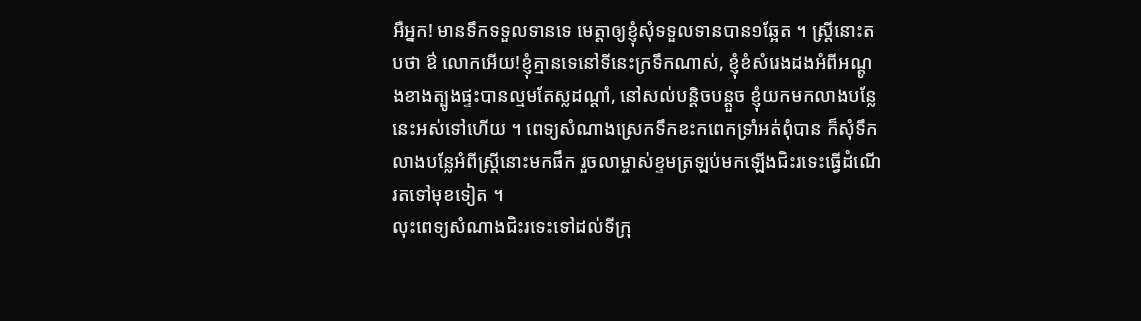អឺអ្នក! មានទឹកទទួលទានទេ មេត្តាឲ្យខ្ញុំសុំទទួលទានបាន១ឆ្អែត ។ ស្រ្ដីនោះតបថា ឳ លោកអើយ!ខ្ញុំគ្មានទេនៅទីនេះក្រទឹកណាស់, ខ្ញុំខំសំរេងដងអំពីអណ្ដូងខាងត្បូងផ្ទះបានល្មមតែស្លដណ្ដាំ, នៅសល់បន្ដិចបន្ដួច ខ្ញុំយកមកលាងបន្លែនេះអស់ទៅហើយ ។ ពេទ្យសំណាងស្រេកទឹកខះកពេកទ្រាំអត់ពុំបាន ក៏សុំទឹកលាងបន្លែអំពីស្រ្ដីនោះមកផឹក រួចលាម្ចាស់ខ្ទមត្រឡប់មកឡើងជិះរទេះធ្វើដំណើរតទៅមុខទៀត ។
លុះពេទ្យសំណាងជិះរទេះទៅដល់ទីក្រុ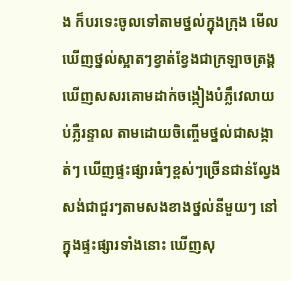ង ក៏បរទេះចូលទៅតាមថ្នល់ក្នុងក្រុង មើលឃើញថ្នល់ស្អាតៗខ្វាត់ខ្វែងជាក្រឡាចត្រង្គ ឃើញសសរគោមដាក់ចង្កៀងបំភ្លឹវេលាយប់ភ្លឺរន្ទាល តាមដោយចិញ្ចើមថ្នល់ជាសង្កាត់ៗ ឃើញផ្ទះផ្សារធំៗខ្ពស់ៗច្រើនជាន់ល្វែងសង់ជាជួរៗតាមសងខាងថ្នល់នីមួយៗ នៅក្នុងផ្ទះផ្សារទាំងនោះ ឃើញសុ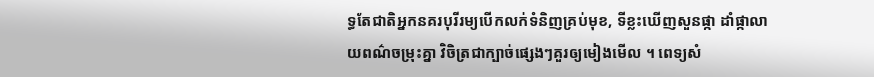ទ្ធតែជាតិអ្នកនគរបុរីរម្យបើកលក់ទំនិញគ្រប់មុខ, ទីខ្លះឃើញសួនផ្កា ដាំផ្កាលាយពណ៌ចម្រុះគ្នា វិចិត្រជាក្បាច់ផ្សេងៗគួរឲ្យមៀងមើល ។ ពេទ្យសំ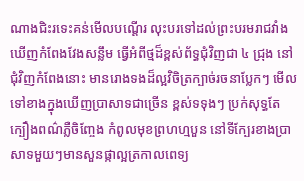ណាងជិះរទេះគន់មើលបណ្ដើរ លុះបរទៅដល់ព្រះបរមរាជវាំង ឃើញកំពែងវែងសន្លឹម ធ្វើអំពីថ្មដ៏ខ្ពស់ព័ទ្ធជុំវិញជា ៤ ជ្រុង នៅជុំវិញកំពែងនោះ មានរោងទងដ៏ល្អវិចិត្រក្បាច់រចនាប្លែកៗ មើលទៅខាងក្នុងឃើញប្រាសាទជាច្រើន ខ្ពស់ទទុងៗ ប្រក់សុទ្ធតែក្បឿងពណ៌ភ្លឺចិញ្ចែង កំពូលមុខព្រហហ្មបួន នៅទីក្បែរខាងប្រាសាទមួយៗមានសួនផ្កាល្អត្រកាលពេទ្យ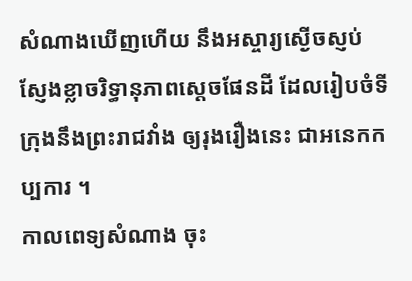សំណាងឃើញហើយ នឹងអស្ចារ្យស្ងើចស្ញប់ស្ញែងខ្លាចរិទ្ធានុភាពស្តេចផែនដី ដែលរៀបចំទីក្រុងនឹងព្រះរាជវាំង ឲ្យរុងរឿងនេះ ជាអនេកកប្បការ ។
កាលពេទ្យសំណាង ចុះ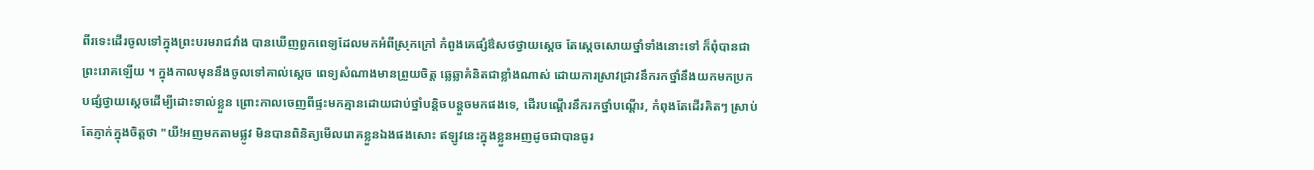ពីរទេះដើរចូលទៅក្នុងព្រះបរមរាជវាំង បានឃើញពួកពេទ្យដែលមកអំពីស្រុកក្រៅ កំពូងគេផ្សំឳសថថ្វាយស្ដេច តែស្ដេចសោយថ្នាំទាំងនោះទៅ ក៏ពុំបានជាព្រះរោគឡើយ ។ ក្នុងកាលមុននឹងចូលទៅគាល់ស្តេច ពេទ្យសំណាងមានព្រួយចិត្ត ឆ្លេឆ្លាគំនិតជាខ្លាំងណាស់ ដោយការស្រាវជ្រាវនឹករកថ្នាំនឹងយកមកប្រកបផ្សំថ្វាយស្ដេចដើម្បីដោះទាល់ខ្លួន ព្រោះកាលចេញពីផ្ទះមកគ្មានដោយជាប់ថ្នាំបន្ដិចបន្ដួចមកផងទេ, ដើរបណ្ដើរនឹករកថ្នាំបណ្ដើរ, កំពុងតែដើរគិតៗ ស្រាប់តែភ្ញាក់ក្នុងចិត្តថា "យី!អញមកតាមផ្លូវ មិនបានពិនិត្យមើលរោគខ្លួនឯងផងសោះ ឥឡូវនេះក្នុងខ្លួនអញដូចជាបានធូរ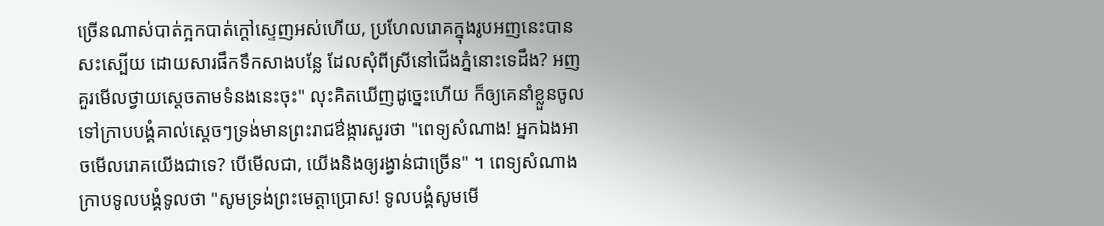ច្រើនណាស់បាត់ក្អកបាត់ក្ដៅស្ទេញអស់ហើយ, ប្រហែលរោគក្នុងរូបអញនេះបានសះស្បើយ ដោយសារផឹកទឹកសាងបន្លែ ដែលសុំពីស្រីនៅជើងភ្នំនោះទេដឹង? អញគួរមើលថ្វាយស្តេចតាមទំនងនេះចុះ" លុះគិតឃើញដូច្នេះហើយ ក៏ឲ្យគេនាំខ្លួនចូលទៅក្រាបបង្គំគាល់ស្ដេចៗទ្រង់មានព្រះរាជឳង្ការសួរថា "ពេទ្យសំណាង! អ្នកឯងអាចមើលរោគយើងជាទេ? បើមើលជា, យើងនិងឲ្យរង្វាន់ជាច្រើន" ។ ពេទ្យសំណាងក្រាបទូលបង្គំទូលថា "សូមទ្រង់ព្រះមេត្តាប្រោស! ទូលបង្គំសូមមើ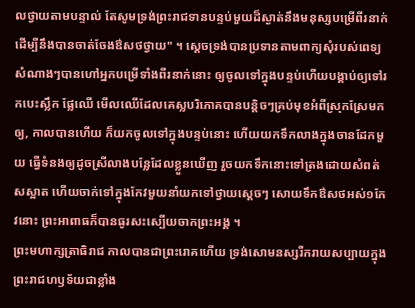លថ្វាយតាមបន្ទាល់ តែសូមទ្រង់ព្រះរាជទានបន្ទប់មួយដ៏ស្ងាត់នឹងមនុស្សបម្រើពីរនាក់ ដើម្បីនឹងបានចាត់ចែងឳសថថ្វាយ" ។ ស្ដេចទ្រង់បានប្រទានតាមពាក្យសុំរបស់ពេទ្យសំណាងៗបានហៅអ្នកបម្រើទាំងពីរនាក់នោះ ឲ្យចូលទៅក្នុងបន្ទប់ហើយបង្គាប់ឲ្យទៅរកបេះស្លឹក ផ្លែឈើ មើលឈើដែលគេស្លបរិភោគបានបន្ដិចៗគ្រប់មុខអំពីស្រុកស្រែមកឲ្យ, កាលបានហើយ ក៏យកចូលទៅក្នុងបន្ទប់នោះ ហើយយកទឹកលាងក្នុងចានដែកមួយ ធ្វើទំនងឲ្យដូចស្រីលាងបន្លែដែលខ្លួនឃើញ រួចយកទឹកនោះទៅត្រងដោយសំពត់សស្អាត ហើយចាក់ទៅក្នុងកែវមួយនាំយកទៅថ្វាយស្ដេចៗ សោយទឹកឳសថអស់១កែវនោះ ព្រះអាពាធក៏បានធូរសះស្បើយចាកព្រះអង្គ ។
ព្រះមហាក្សត្រាធិរាជ កាលបានជាព្រះរោគហើយ ទ្រង់សោមនស្សរីករាយសប្បាយក្នុងព្រះរាជហឫទ័យជាខ្លាំង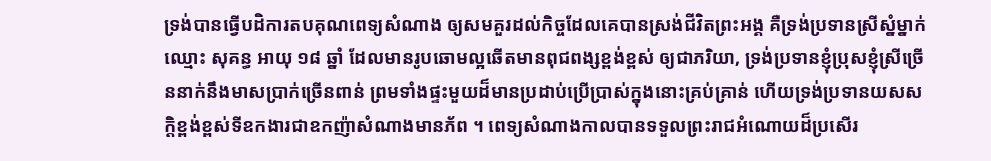ទ្រង់បានធ្វើបដិការតបគុណពេទ្យសំណាង ឲ្យសមគួរដល់កិច្ចដែលគេបានស្រង់ជីវិតព្រះអង្គ គឺទ្រង់ប្រទានស្រីស្នំម្នាក់ឈ្មោះ សុគន្ធ អាយុ ១៨ ឆ្នាំ ដែលមានរូបឆោមល្អឆើតមានពុជពង្សខ្ពង់ខ្ពស់ ឲ្យជាភរិយា, ទ្រង់ប្រទានខ្ញុំប្រុសខ្ញុំស្រីច្រើននាក់នឹងមាសប្រាក់ច្រើនពាន់ ព្រមទាំងផ្ទះមួយដ៏មានប្រដាប់ប្រើប្រាស់ក្នុងនោះគ្រប់គ្រាន់ ហើយទ្រង់ប្រទានយសសក្ដិខ្ពង់ខ្ពស់ទីឧកងារជាឧកញ៉ាសំណាងមានភ័ព ។ ពេទ្យសំណាងកាលបានទទួលព្រះរាជអំណោយដ៏ប្រសើរ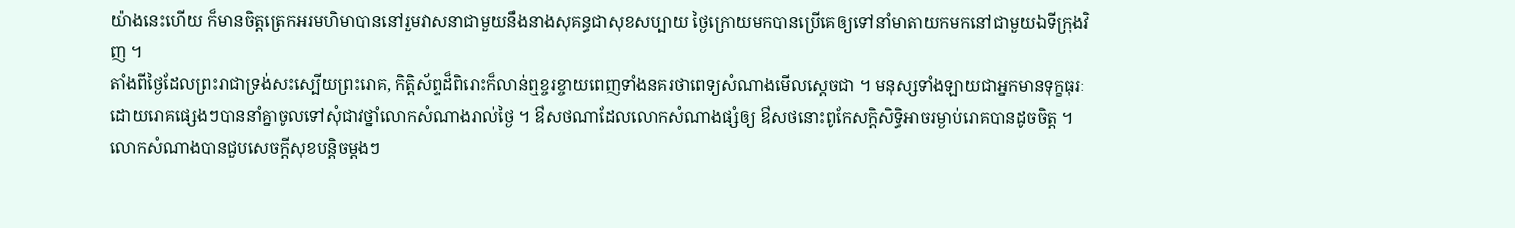យ៉ាងនេះហើយ ក៏មានចិត្តត្រេកអរមហិមាបាននៅរួមវាសនាជាមួយនឹងនាងសុគន្ធជាសុខសប្បាយ ថ្ងៃក្រោយមកបានប្រើគេឲ្យទៅនាំមាតាយកមកនៅជាមួយឯទីក្រុងវិញ ។
តាំងពីថ្ងៃដែលព្រះរាជាទ្រង់សះស្បើយព្រះរោគ, កិត្តិស័ព្ទដ៏ពិរោះក៏លាន់ឮខ្ចរខ្ចាយពេញទាំងនគរថាពេទ្យសំណាងមើលស្តេចជា ។ មនុស្សទាំងឡាយជាអ្នកមានទុក្ខធុរៈ ដោយរោគផ្សេងៗបាននាំគ្នាចូលទៅសុំជាវថ្នាំលោកសំណាងរាល់ថ្ងៃ ។ ឳសថណាដែលលោកសំណាងផ្សំឲ្យ ឳសថនោះពូកែសក្ដិសិទ្ធិអាចរម្ងាប់រោគបានដូចចិត្ត ។ លោកសំណាងបានជួបសេចក្ដីសុខបន្ដិចម្តងៗ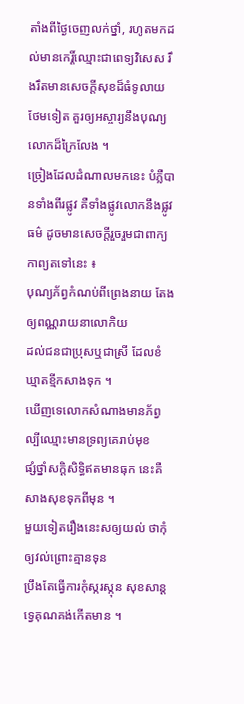តាំងពីថ្ងៃចេញលក់ថ្នាំ, រហូតមកដល់មានកេរ្តិ៍ឈ្មោះជាពេទ្យវិសេស រឹងរឹតមានសេចក្ដីសុខដ៏ធំទូលាយថែមទៀត គួរឲ្យអស្ចារ្យនឹងបុណ្យលោកដ៏ក្រៃលែង ។
ច្រៀងដែលដំណាលមកនេះ បំភ្លឺបានទាំងពីរផ្លូវ គឺទាំងផ្លូវលោកនឹងផ្លូវធម៌ ដូចមានសេចក្ដីរួចរួមជាពាក្យកាព្យតទៅនេះ ៖
បុណ្យភ័ព្វកំណប់ពីព្រេងនាយ តែងឲ្យពណ្ណរាយនាលោកិយ
ដល់ជនជាប្រុសឬជាស្រី ដែលខំឃ្មាតខ្មីកសាងទុក ។
ឃើញទេលោកសំណាងមានភ័ព្វ ល្បីឈ្មោះមានទ្រព្យគេរាប់មុខ
ផ្សំថ្នាំសក្តិសិទ្ធិឥតមានធុក នេះគឺសាងសុខទុកពីមុន ។
មួយទៀតរឿងនេះសឲ្យយល់ ថាកុំឲ្យវល់ព្រោះគ្មានទុន
ប្រឹងតែធ្វើការកុំស្ករស្កុន សុខសាន្ដទ្វេគុណគង់កើតមាន ។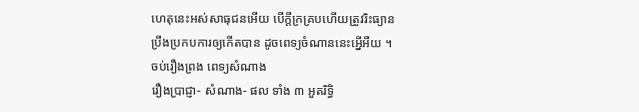ហេតុនេះអស់សាធុជនអើយ បើក្ដីក្រគ្របហើយត្រូវរិះធ្យាន
ប្រឹងប្រកបការឲ្យកើតបាន ដូចពេទ្យចំណាននេះអ្នើអឺយ ។
ចប់រឿងព្រង ពេទ្យសំណាង
រឿងប្រាជ្ញា- សំណាង- ផល ទាំង ៣ អួតរិទ្ធិ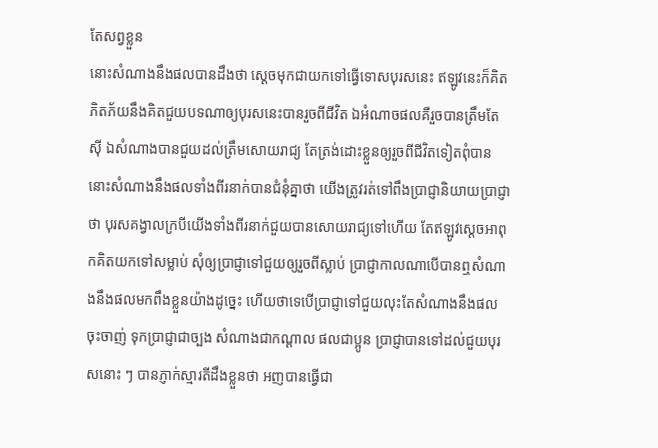តែសព្វខ្លួន
នោះសំណាងនឹងផលបានដឹងថា ស្ដេចមុកជាយកទៅធ្វើទោសបុរសនេះ ឥឡូវនេះក៏គិតភិតភ័យនឹងគិតជួយបទណាឲ្យបុរសនេះបានរួចពីជីវិត ឯអំណាចផលគឺរួចបានត្រឹមតែស៊ី ឯសំណាងបានជួយដល់ត្រឹមសោយរាជ្យ តែត្រង់ដោះខ្លួនឲ្យរួចពីជីវិតទៀតពុំបាន នោះសំណាងនឹងផលទាំងពីរនាក់បានជំនុំគ្នាថា យើងត្រូវរត់ទៅពឹងប្រាជ្ញានិយាយប្រាជ្ញាថា បុរសគង្វាលក្របីយើងទាំងពីរនាក់ជួយបានសោយរាជ្យទៅហើយ តែឥឡូវស្ដេចអាពុកគិតយកទៅសម្លាប់ សុំឲ្យប្រាជ្ញាទៅជួយឲ្យរួចពីស្លាប់ ប្រាជ្ញាកាលណាបើបានឮសំណាងនឹងផលមកពឹងខ្លួនយ៉ាងដូច្នេះ ហើយថាទេបើប្រាជ្ញាទៅជួយលុះតែសំណាងនឹងផលចុះចាញ់ ទុកប្រាជ្ញាជាច្បង សំណាងជាកណ្ដាល ផលជាប្អូន ប្រាជ្ញាបានទៅដល់ជួយបុរសនោះ ៗ បានភ្ញាក់ស្មារតីដឹងខ្លួនថា អញបានធ្វើជា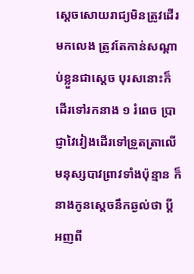ស្ដេចសោយរាជ្យមិនត្រូវដើរមកលេង ត្រូវតែកាន់សណ្ដាប់ខ្លួនជាស្ដេច បុរសនោះក៏ដើរទៅរកនាង ១ រំពេច ប្រាជ្ញាវៃវៀងដើរទៅទ្រួតត្រាលើមនុស្សបាវព្រាវទាំងប៉ុន្មាន ក៏នាងកូនស្ដេចនឹកឆ្ងល់ថា ប្ដីអញពី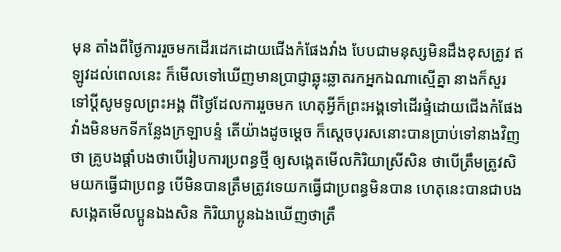មុន តាំងពីថ្ងៃការរួចមកដើរដេកដោយជើងកំផែងវាំង បែបជាមនុស្សមិនដឹងខុសត្រូវ ឥឡូវដល់ពេលនេះ ក៏មើលទៅឃើញមានប្រាជ្ញាឆ្លុះឆ្លាតរកអ្នកឯណាស្មើគ្នា នាងក៏សួរទៅប្ដីសូមទូលព្រះអង្គ ពីថ្ងៃដែលការរួចមក ហេតុអ្វីក៏ព្រះអង្គទៅដើរផ្ទំដោយជើងកំផែងវាំងមិនមកទីកន្លែងក្រឡាបន្ទំ តើយ៉ាងដូចម្ដេច ក៏ស្ដេចបុរសនោះបានប្រាប់ទៅនាងវិញថា គ្រូបងផ្ដាំបងថាបើរៀបការប្រពន្ធថ្មី ឲ្យសង្កេតមើលកិរិយាស្រីសិន ថាបើត្រឹមត្រូវសិមយកធ្វើជាប្រពន្ធ បើមិនបានត្រឹមត្រូវទេយកធ្វើជាប្រពន្ធមិនបាន ហេតុនេះបានជាបងសង្កេតមើលប្អូនឯងសិន កិរិយាប្អូនឯងឃើញថាត្រឹ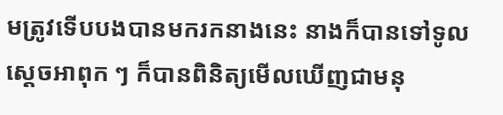មត្រូវទើបបងបានមករកនាងនេះ នាងក៏បានទៅទូលស្ដេចអាពុក ៗ ក៏បានពិនិត្យមើលឃើញជាមនុ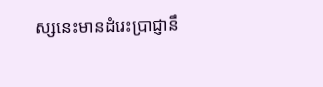ស្សនេះមានដំរេះប្រាជ្ញានឹ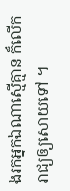ងរកអ្នកឯណាស្មើគ្មាន ក៏លើករាជ្យឲ្យសោយទៅ ។